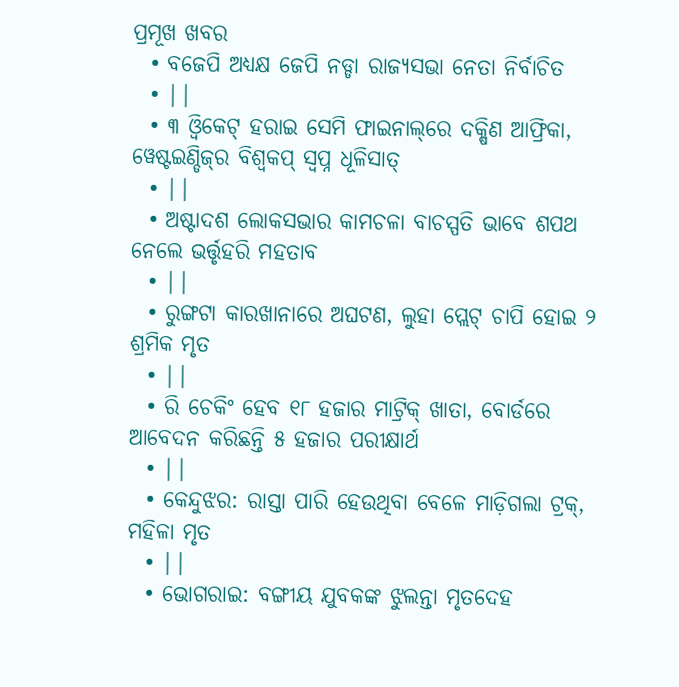ପ୍ରମୂଖ ଖବର
  • ବଜେପି ଅଧ୍ୟକ୍ଷ ଜେପି ନଡ୍ଡା ରାଜ୍ୟସଭା ନେତା ନିର୍ବାଚିତ
  • ||
  • ୩ ଓ୍ବିକେଟ୍ ହରାଇ ସେମି ଫାଇନାଲ୍‌ରେ ଦକ୍ଷିଣ ଆଫ୍ରିକା, ୱେଷ୍ଟଇଣ୍ଡିଜ୍‌ର ବିଶ୍ୱକପ୍ ସ୍ୱପ୍ନ ଧୂଳିସାତ୍
  • ||
  • ଅଷ୍ଟାଦଶ ଲୋକସଭାର କାମଚଳା ବାଚସ୍ପତି ଭାବେ ଶପଥ ନେଲେ ଭର୍ତ୍ତୃହରି ମହତାବ
  • ||
  • ରୁଙ୍ଗଟା କାରଖାନାରେ ଅଘଟଣ, ଲୁହା ପ୍ଲେଟ୍ ଚାପି ହୋଇ ୨ ଶ୍ରମିକ ମୃତ
  • ||
  • ରି ଚେକିଂ ହେବ ୧୮ ହଜାର ମାଟ୍ରିକ୍‌ ଖାତା, ବୋର୍ଡରେ ଆବେଦନ କରିଛନ୍ତି ୫ ହଜାର ପରୀକ୍ଷାର୍ଥ
  • ||
  • କେନ୍ଦୁଝର: ରାସ୍ତା ପାରି ହେଉଥିବା ବେଳେ ମାଡ଼ିଗଲା ଟ୍ରକ୍, ମହିଳା ମୃତ
  • ||
  • ଭୋଗରାଇ: ବଙ୍ଗୀୟ ଯୁବକଙ୍କ ଝୁଲନ୍ତା ମୃତଦେହ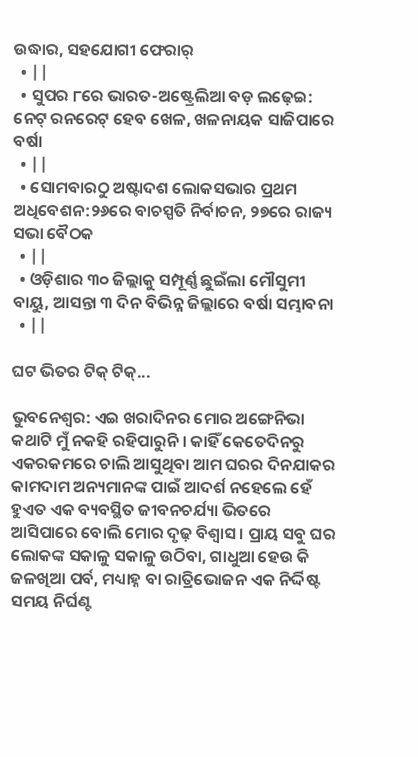ଉଦ୍ଧାର, ସହଯୋଗୀ ଫେରାର୍
  • ||
  • ସୁପର ୮ରେ ଭାରତ-ଅଷ୍ଟ୍ରେଲିଆ ବଡ଼ ଲଢ଼େଇ: ନେଟ୍‌ ରନରେଟ୍‌ ହେବ ଖେଳ, ଖଳନାୟକ ସାଜିପାରେ ବର୍ଷା
  • ||
  • ସୋମବାରଠୁ ଅଷ୍ଟାଦଶ ଲୋକସଭାର ପ୍ରଥମ ଅଧିବେଶନ:୨୬ରେ ବାଚସ୍ପତି ନିର୍ବାଚନ, ୨୭ରେ ରାଜ୍ୟ ସଭା ବୈଠକ
  • ||
  • ଓଡ଼ିଶାର ୩୦ ଜିଲ୍ଲାକୁ ସମ୍ପୂର୍ଣ୍ଣ ଛୁଇଁଲା ମୌସୁମୀ ବାୟୁ, ଆସନ୍ତା ୩ ଦିନ ବିଭିନ୍ନ ଜିଲ୍ଲାରେ ବର୍ଷା ସମ୍ଭାବନା
  • ||

ଘଟ ଭିତର ଟିକ୍‌ ଟିକ୍‌...

ଭୁବନେଶ୍ୱର: ଏଇ ଖରାଦିନର ମୋର ଅଙ୍ଗେନିଭା କଥାଟି ମୁଁ ନକହି ରହିପାରୁନି । କାହିଁ କେତେଦିନରୁ ଏକରକମରେ ଚାଲି ଆସୁଥିବା ଆମ ଘରର ଦିନଯାକର କାମଦାମ ଅନ୍ୟମାନଙ୍କ ପାଇଁ ଆଦର୍ଶ ନହେଲେ ହେଁ ହୁଏତ ଏକ ବ୍ୟବସ୍ଥିତ ଜୀବନଚର୍ଯ୍ୟା ଭିତରେ ଆସିପାରେ ବୋଲି ମୋର ଦୃଢ଼ ବିଶ୍ୱାସ । ପ୍ରାୟ ସବୁ ଘର ଲୋକଙ୍କ ସକାଳୁ ସକାଳୁ ଉଠିବା, ଗାଧୁଆ ହେଉ କି ଜଳଖିଆ ପର୍ବ, ମଧ୍ୟାହ୍ନ ବା ରାତ୍ରିଭୋଜନ ଏକ ନିର୍ଦ୍ଦିଷ୍ଟ ସମୟ ନିର୍ଘଣ୍ଟ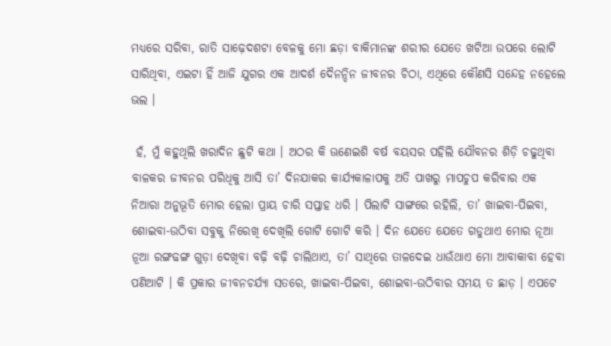ମଧ୍ୟରେ ସରିବା, ରାତି ସାଢ଼େଦଶଟା ବେଳକୁ ମୋ ଛଡ଼ା ବାକିମାନଙ୍କ ଶରୀର ଯେତେ ଖଟିଆ ଉପରେ ଲୋଟି ସାରିଥିବା, ଏଇଟା ହିଁ ଆଜି ଯୁଗର ଏକ ଆଦର୍ଶ ଦୈନନ୍ଦିନ ଜୀବନର ଚିଠା, ଏଥିରେ କୌଣସି ସନ୍ଦେହ ନହେଲେ ଭଲ ।

 ହଁ, ମୁଁ କହୁଥିଲି ଖରାଦିନ ଛୁଟି କଥା । ଅଠର କି ଊଣେଇଶି ବର୍ଷ ବୟସର ପହିଲି ଯୌବନର ଶିଡ଼ି ଚଢୁଥିବା ବାଳକର ଜୀବନର ପରିଧିକୁ ଆସି ତା’ ଦିନଯାକର କାର୍ଯ୍ୟକାଳାପକୁ ଅତି ପାଖରୁ ମାପଚୁପ କରିବାର ଏକ ନିଆରା ଅନୁଭୂତି ମୋର ହେଲା ପ୍ରାୟ ଚାରି ସପ୍ତାହ ଧରି । ପିଲାଟି ସାଙ୍ଗରେ ରହିଲି, ତା’ ଖାଇବା-ପିଇବା, ଶୋଇବା-ଉଠିବା ସବୁକୁ ନିରେଖି ଦେଖିଲି ଗୋଟି ଗୋଟି କରି । ଦିନ ଯେତେ ଯେତେ ଗଡୁଥାଏ ମୋର ନୂଆ ନୂଆ ରଙ୍ଗଢଙ୍ଗ ଗୁଡ଼ା ଦେଖିବା ବଢ଼ି ବଢ଼ି ଚାଲିଥାଏ, ତା’ ସାଥିରେ ତାଳଦେଇ ଧାଉଁଥାଏ ମୋ ଆବାକାବା ହେବା ପଣିଆଟି । କି ପ୍ରକାର ଜୀବନଚର୍ଯ୍ୟା ସତରେ, ଖାଇବା-ପିଇବା, ଶୋଇବା-ଉଠିବାର ସମୟ ତ ଛାଡ଼ । ଏପଟେ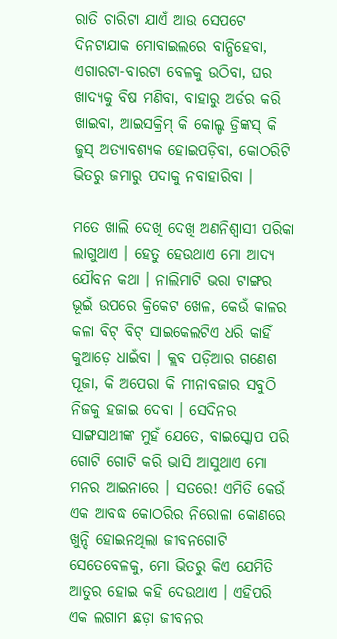ରାତି ଚାରିଟା ଯାଏଁ ଆଉ ସେପଟେ ଦିନଟାଯାକ ମୋବାଇଲରେ ବାନ୍ଧିହେବା, ଏଗାରଟା-ବାରଟା ବେଳକୁ ଉଠିବା, ଘର ଖାଦ୍ୟକୁ ବିଷ ମଣିବା, ବାହାରୁ ଅର୍ଡର କରି ଖାଇବା, ଆଇସକ୍ରିମ୍‌ କି କୋଲ୍ଡ ଡ୍ରିଙ୍କସ୍‌ କି ଜୁସ୍‌ ଅତ୍ୟାବଶ୍ୟକ ହୋଇପଡ଼ିବା, କୋଠରିଟି ଭିତରୁ ଜମାରୁ ପଦାକୁ ନବାହାରିବା ।

ମତେ ଖାଲି ଦେଖି ଦେଖି ଅଣନିଶ୍ୱାସୀ ପରିକା ଲାଗୁଥାଏ । ହେତୁ ହେଉଥାଏ ମୋ ଆଦ୍ୟ ଯୌବନ କଥା । ନାଲିମାଟି ଭରା ଟାଙ୍ଗର ଭୂଇଁ ଉପରେ କ୍ରିକେଟ ଖେଳ, କେଉଁ କାଳର କଳା ବିଟ୍‌ ବିଟ୍‌ ସାଇକେଲଟିଏ ଧରି କାହିଁ କୁଆଡ଼େ ଧାଇଁବା । କ୍ଲବ ପଡ଼ିଆର ଗଣେଶ ପୂଜା, କି ଅପେରା କି ମୀନାବଜାର ସବୁଠି ନିଜକୁ ହଜାଇ ଦେବା । ସେଦିନର ସାଙ୍ଗସାଥୀଙ୍କ ମୁହଁ ଯେତେ, ବାଇସ୍କୋପ ପରି ଗୋଟି ଗୋଟି କରି ଭାସି ଆସୁଥାଏ ମୋ ମନର ଆଇନାରେ । ସତରେ! ଏମିତି କେଉଁ ଏକ ଆବଦ୍ଧ କୋଠରିର ନିରୋଳା କୋଣରେ ଖୁନ୍ଦି ହୋଇନଥିଲା ଜୀବନଗୋଟି ସେତେବେଳକୁ, ମୋ ଭିତରୁ କିଏ ଯେମିତି ଆତୁର ହୋଇ କହି ଦେଉଥାଏ । ଏହିପରି ଏକ ଲଗାମ ଛଡ଼ା ଜୀବନର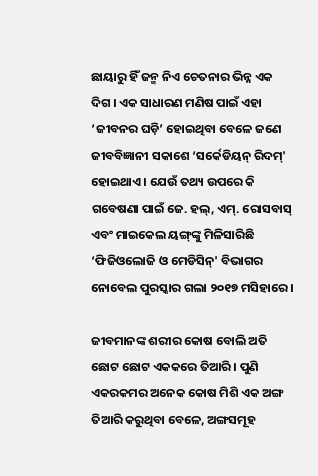ଛାୟାରୁ ହିଁ ଜନ୍ମ ନିଏ ଚେତନାର ଭିନ୍ନ ଏକ ଦିଗ । ଏକ ସାଧାରଣ ମଣିଷ ପାଇଁ ଏହା ‘ଜୀବନର ଘଡ଼ି’ ହୋଇଥିବା ବେଳେ ଜଣେ ଜୀବବିଜ୍ଞାନୀ ସକାଶେ ‘ସର୍କେଡିୟନ୍‌ ରିଦମ୍‌' ହୋଇଥାଏ । ଯେଉଁ ତଥ୍ୟ ଉପରେ କି ଗବେଷଣା ପାଇଁ ଜେ. ହଲ୍‌, ଏମ୍‌. ରୋସବାସ୍‌ ଏବଂ ମାଇକେଲ ୟଙ୍ଗ୍‌ଙ୍କୁ ମିଳିସାରିଛି ‘ଫିଜିଓଲୋଜି ଓ ମେଡିସିନ୍‌' ବିଭାଗର ନୋବେଲ ପୁରସ୍କାର ଗଲା ୨୦୧୭ ମସିହାରେ ।

ଜୀବମାନଙ୍କ ଶରୀର କୋଷ ବୋଲି ଅତି ଛୋଟ ଛୋଟ ଏକକରେ ତିଆରି । ପୁଣି ଏକରକମର ଅନେକ କୋଷ ମିଶି ଏକ ଅଙ୍ଗ ତିଆରି କରୁଥିବା ବେଳେ, ଅଙ୍ଗସମୂହ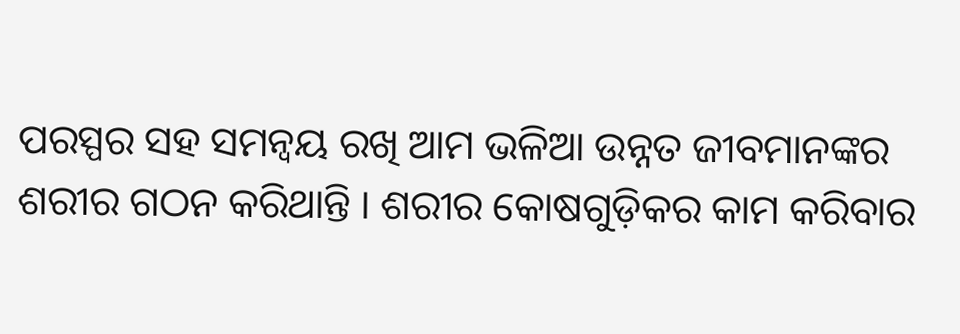ପରସ୍ପର ସହ ସମନ୍ୱୟ ରଖି ଆମ ଭଳିଆ ଉନ୍ନତ ଜୀବମାନଙ୍କର ଶରୀର ଗଠନ କରିଥାନ୍ତି । ଶରୀର କୋଷଗୁଡ଼ିକର କାମ କରିବାର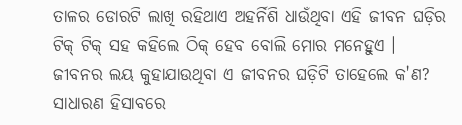ତାଳର ଡୋରଟି ଲାଖି ରହିଥାଏ ଅହର୍ନିଶି ଧାଉଁଥିବା ଏହି ଜୀବନ ଘଡ଼ିର ଟିକ୍‌ ଟିକ୍‌ ସହ କହିଲେ ଠିକ୍‌ ହେବ ବୋଲି ମୋର ମନେହୁଏ । ଜୀବନର ଲୟ କୁହାଯାଉଥିବା ଏ ଜୀବନର ଘଡ଼ିଟି ତାହେଲେ କ'ଣ? ସାଧାରଣ ହିସାବରେ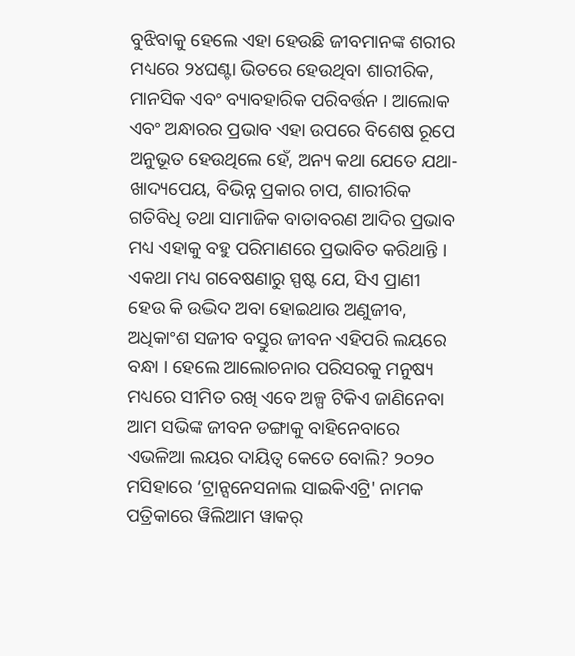ବୁଝିବାକୁ ହେଲେ ଏହା ହେଉଛି ଜୀବମାନଙ୍କ ଶରୀର ମଧ୍ୟରେ ୨୪ଘଣ୍ଟା ଭିତରେ ହେଉଥିବା ଶାରୀରିକ, ମାନସିକ ଏବଂ ବ୍ୟାବହାରିକ ପରିବର୍ତ୍ତନ । ଆଲୋକ ଏବଂ ଅନ୍ଧାରର ପ୍ରଭାବ ଏହା ଉପରେ ବିଶେଷ ରୂପେ ଅନୁଭୂତ ହେଉଥିଲେ ହେଁ, ଅନ୍ୟ କଥା ଯେତେ ଯଥା- ଖାଦ୍ୟପେୟ, ବିଭିନ୍ନ ପ୍ରକାର ଚାପ, ଶାରୀରିକ ଗତିବିଧି ତଥା ସାମାଜିକ ବାତାବରଣ ଆଦିର ପ୍ରଭାବ ମଧ୍ୟ ଏହାକୁ ବହୁ ପରିମାଣରେ ପ୍ରଭାବିତ କରିଥାନ୍ତି । ଏକଥା ମଧ୍ୟ ଗବେଷଣାରୁ ସ୍ପଷ୍ଟ ଯେ, ସିଏ ପ୍ରାଣୀ ହେଉ କି ଉଦ୍ଭିଦ ଅବା ହୋଇଥାଉ ଅଣୁଜୀବ, ଅଧିକାଂଶ ସଜୀବ ବସ୍ତୁର ଜୀବନ ଏହିପରି ଲୟରେ ବନ୍ଧା । ହେଲେ ଆଲୋଚନାର ପରିସରକୁ ମନୁଷ୍ୟ ମଧ୍ୟରେ ସୀମିତ ରଖି ଏବେ ଅଳ୍ପ ଟିକିଏ ଜାଣିନେବା ଆମ ସଭିଙ୍କ ଜୀବନ ଡଙ୍ଗାକୁ ବାହିନେବାରେ ଏଭଳିଆ ଲୟର ଦାୟିତ୍ୱ କେତେ ବୋଲି? ୨୦୨୦ ମସିହାରେ ‘ଟ୍ରାନ୍ସନେସନାଲ ସାଇକିଏଟ୍ରି' ନାମକ ପତ୍ରିକାରେ ୱିଲିଆମ ୱାକର୍‌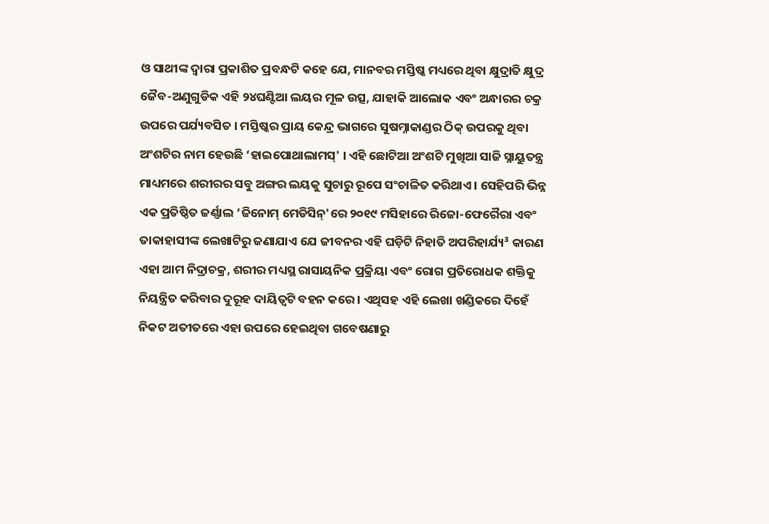ଓ ସାଥୀଙ୍କ ଦ୍ୱାରା ପ୍ରକାଶିତ ପ୍ରବନ୍ଧଟି କହେ ଯେ, ମାନବର ମସ୍ତିଷ୍କ ମଧ୍ୟରେ ଥିବା କ୍ଷୁଦ୍ରାତି କ୍ଷୁଦ୍ର ଜୈବ-ଅଣୁଗୁଡିକ ଏହି ୨୪ଘଣ୍ଟିଆ ଲୟର ମୂଳ ଉତ୍ସ, ଯାହାକି ଆଲୋକ ଏବଂ ଅନ୍ଧାରର ଚକ୍ର ଉପରେ ପର୍ଯ୍ୟବସିତ । ମସ୍ତିଷ୍କର ପ୍ରାୟ କେନ୍ଦ୍ର ଭାଗରେ ସୁଷମ୍ନାକାଣ୍ଡର ଠିକ୍‌ ଉପରକୁ ଥିବା ଅଂଶଟିର ନାମ ହେଉଛି ‘ହାଇପୋଥାଲାମସ୍‌' । ଏହି ଛୋଟିଆ ଅଂଶଟି ମୁଖିଆ ସାଜି ସ୍ନାୟୁତନ୍ତ୍ର ମାଧ୍ୟମରେ ଶରୀରର ସବୁ ଅଙ୍ଗର ଲୟକୁ ସୁଚାରୁ ରୂପେ ସଂଚାଳିତ କରିଥାଏ । ସେହିପରି ଭିନ୍ନ ଏକ ପ୍ରତିଷ୍ଠିତ ଜର୍ଣ୍ଣାଲ ‘ଜିନୋମ୍‌ ମେଡିସିନ୍‌'ରେ ୨୦୧୯ ମସିହାରେ ରିଜୋ-ଫେରୈରା ଏବଂ ତାକାହାସୀଙ୍କ ଲେଖାଟିରୁ ଜଣାଯାଏ ଯେ ଜୀବନର ଏହି ଘଡ଼ିଟି ନିହାତି ଅପରିହାର୍ଯ୍ୟ³ କାରଣ ଏହା ଆମ ନିଦ୍ରାଚକ୍ର, ଶରୀର ମଧ୍ୟସ୍ଥ ରାସାୟନିକ ପ୍ରକ୍ରିୟା ଏବଂ ରୋଗ ପ୍ରତିରୋଧକ ଶକ୍ତିକୁ ନିୟନ୍ତ୍ରିତ କରିବାର ଦୁରୂହ ଦାୟିତ୍ୱଟି ବହନ କରେ । ଏଥିସହ ଏହି ଲେଖା ଖଣ୍ଡିକରେ ଦିହେଁ ନିକଟ ଅତୀତରେ ଏହା ଉପରେ ହେଇଥିବା ଗବେଷଣାରୁ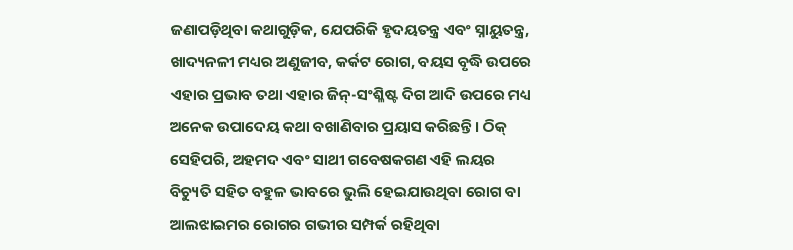ଜଣାପଡ଼ିଥିବା କଥାଗୁଡ଼ିକ, ଯେପରିକି ହୃଦୟତନ୍ତ୍ର ଏବଂ ସ୍ନାୟୁତନ୍ତ୍ର, ଖାଦ୍ୟନଳୀ ମଧ୍ୟର ଅଣୁଜୀବ, କର୍କଟ ରୋଗ, ବୟସ ବୃଦ୍ଧି ଉପରେ ଏହାର ପ୍ରଭାବ ତଥା ଏହାର ଜିନ୍‌-ସଂଶ୍ଳିଷ୍ଟ ଦିଗ ଆଦି ଉପରେ ମଧ୍ୟ ଅନେକ ଉପାଦେୟ କଥା ବଖାଣିବାର ପ୍ରୟାସ କରିଛନ୍ତି । ଠିକ୍‌ ସେହିପରି, ଅହମଦ ଏବଂ ସାଥୀ ଗବେଷକଗଣ ଏହି ଲୟର ବିଚ୍ୟୁତି ସହିତ ବହୁଳ ଭାବରେ ଭୁଲି ହେଇଯାଉଥିବା ରୋଗ ବା ଆଲଝାଇମର ରୋଗର ଗଭୀର ସମ୍ପର୍କ ରହିଥିବା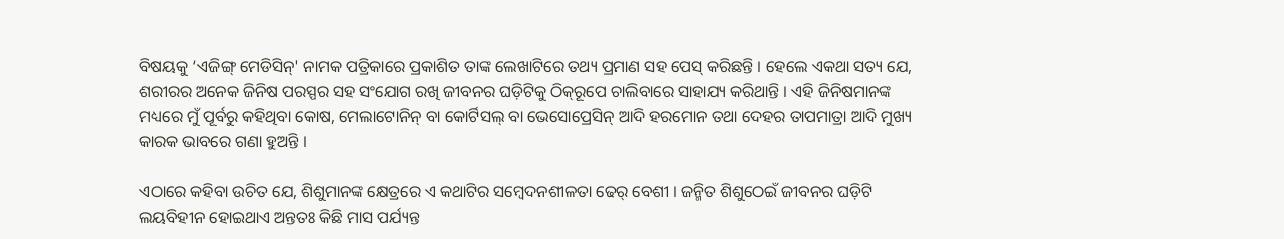ବିଷୟକୁ ‘ଏଜିଙ୍ଗ୍‌ ମେଡିସିନ୍‌' ନାମକ ପତ୍ରିକାରେ ପ୍ରକାଶିତ ତାଙ୍କ ଲେଖାଟିରେ ତଥ୍ୟ ପ୍ରମାଣ ସହ ପେସ୍‌ କରିଛନ୍ତି । ହେଲେ ଏକଥା ସତ୍ୟ ଯେ, ଶରୀରର ଅନେକ ଜିନିଷ ପରସ୍ପର ସହ ସଂଯୋଗ ରଖି ଜୀବନର ଘଡ଼ିଟିକୁ ଠିକ୍‌ରୂପେ ଚାଲିବାରେ ସାହାଯ୍ୟ କରିଥାନ୍ତି । ଏହି ଜିନିଷମାନଙ୍କ ମଧ୍ୟରେ ମୁଁ ପୂର୍ବରୁ କହିଥିବା କୋଷ, ମେଲାଟୋନିନ୍‌ ବା କୋର୍ଟିସଲ୍‌ ବା ଭେସୋପ୍ରେସିନ୍‌ ଆଦି ହରମୋନ ତଥା ଦେହର ତାପମାତ୍ରା ଆଦି ମୁଖ୍ୟ କାରକ ଭାବରେ ଗଣା ହୁଅନ୍ତି ।

ଏଠାରେ କହିବା ଉଚିତ ଯେ, ଶିଶୁମାନଙ୍କ କ୍ଷେତ୍ରରେ ଏ କଥାଟିର ସମ୍ବେଦନଶୀଳତା ଢେର୍‌ ବେଶୀ । ଜନ୍ମିତ ଶିଶୁଠେଇଁ ଜୀବନର ଘଡ଼ିଟି ଲୟବିହୀନ ହୋଇଥାଏ ଅନ୍ତତଃ କିଛି ମାସ ପର୍ଯ୍ୟନ୍ତ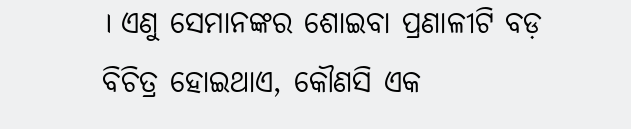। ଏଣୁ ସେମାନଙ୍କର ଶୋଇବା ପ୍ରଣାଳୀଟି ବଡ଼ ବିଚିତ୍ର ହୋଇଥାଏ, କୌଣସି ଏକ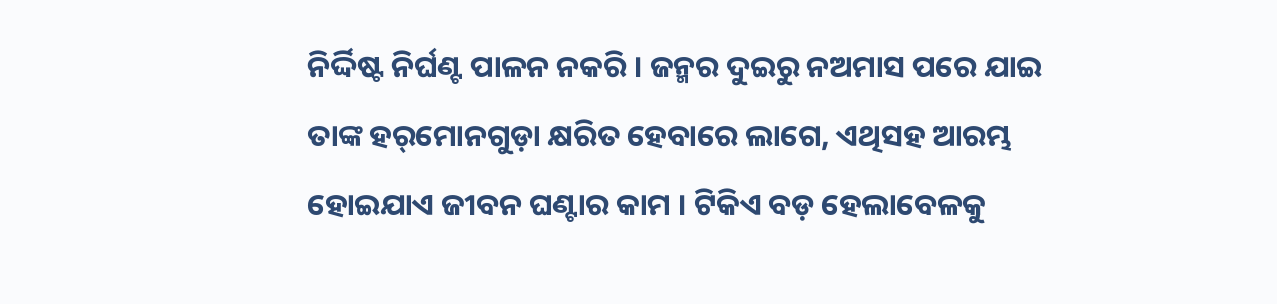ନିର୍ଦ୍ଦିଷ୍ଟ ନିର୍ଘଣ୍ଟ ପାଳନ ନକରି । ଜନ୍ମର ଦୁଇରୁ ନଅମାସ ପରେ ଯାଇ ତାଙ୍କ ହର୍‌ମୋନଗୁଡ଼ା କ୍ଷରିତ ହେବାରେ ଲାଗେ, ଏଥିସହ ଆରମ୍ଭ ହୋଇଯାଏ ଜୀବନ ଘଣ୍ଟାର କାମ । ଟିକିଏ ବଡ଼ ହେଲାବେଳକୁ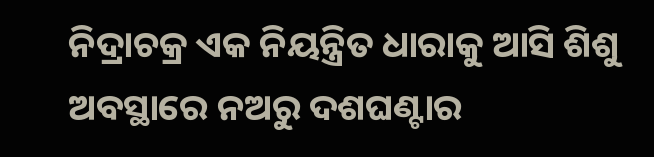ନିଦ୍ରାଚକ୍ର ଏକ ନିୟନ୍ତ୍ରିତ ଧାରାକୁ ଆସି ଶିଶୁ ଅବସ୍ଥାରେ ନଅରୁ ଦଶଘଣ୍ଟାର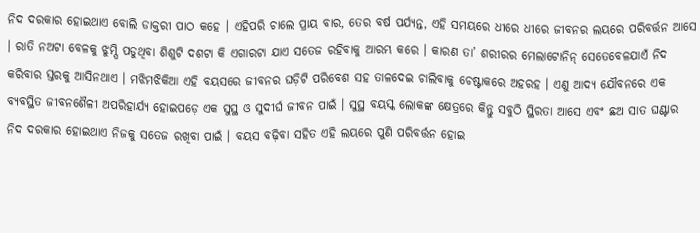ନିଦ ଦରକାର ହୋଇଥାଏ ବୋଲି ଡାକ୍ତରୀ ପାଠ କହେ । ଏହିପରି ଚାଲେ ପ୍ରାୟ ବାର, ତେର ବର୍ଷ ପର୍ଯ୍ୟନ୍ତ, ଏହି ସମୟରେ ଧୀରେ ଧୀରେ ଜୀବନର ଲୟରେ ପରିବର୍ତ୍ତନ ଆସେ । ରାତି ନଅଟା ବେଳକୁ ଝୁମ୍ପି ପଡୁଥିବା ଶିଶୁଟି ଦଶଟା କି ଏଗାରଟା ଯାଏ ସତେଜ ରହିବାକୁ ଆରମ୍ଭ କରେ । କାରଣ ତା’ ଶରୀରର ମେଲାଟୋନିନ୍‌ ସେତେବେଳଯାଏଁ ନିଦ କରିବାର ସ୍ତରକୁ ଆସିନଥାଏ । ମଝିମଝିକିଆ ଏହି ବୟସରେ ଜୀବନର ଘଡ଼ିଟି ପରିବେଶ ସହ ତାଳଦେଇ ଚାଲିବାକୁ ଚେଷ୍ଟାକରେ ଅହରହ । ଏଣୁ ଆଦ୍ୟ ଯୌବନରେ ଏକ ବ୍ୟବସ୍ଥିତ ଜୀବନଶୈଳୀ ଅପରିହାର୍ଯ୍ୟ ହୋଇପଡ଼େ ଏକ ସୁସ୍ଥ ଓ ସୁଦୀର୍ଘ ଜୀବନ ପାଇଁ । ସୁସ୍ଥ ବୟସ୍କ ଲୋକଙ୍କ କ୍ଷେତ୍ରରେ କିନ୍ତୁ ସବୁଠି ସ୍ଥିରତା ଆସେ ଏବଂ ଛଅ ସାତ ଘଣ୍ଟାର ନିଦ ଦରକାର ହୋଇଥାଏ ନିଜକୁ ସତେଜ ରଖିବା ପାଇଁ । ବୟସ ବଢ଼ିବା ସହିତ ଏହି ଲୟରେ ପୁଣି ପରିବର୍ତ୍ତନ ହୋଇ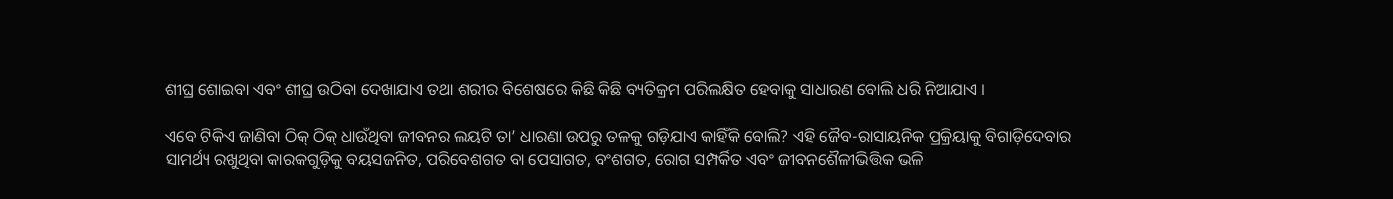ଶୀଘ୍ର ଶୋଇବା ଏବଂ ଶୀଘ୍ର ଉଠିବା ଦେଖାଯାଏ ତଥା ଶରୀର ବିଶେଷରେ କିଛି କିଛି ବ୍ୟତିକ୍ରମ ପରିଲକ୍ଷିତ ହେବାକୁ ସାଧାରଣ ବୋଲି ଧରି ନିଆଯାଏ ।

ଏବେ ଟିକିଏ ଜାଣିବା ଠିକ୍‌ ଠିକ୍‌ ଧାଉଁଥିବା ଜୀବନର ଲୟଟି ତା’ ଧାରଣା ଉପରୁ ତଳକୁ ଗଡ଼ିଯାଏ କାହିଁକି ବୋଲି? ଏହି ଜୈବ-ରାସାୟନିକ ପ୍ରକ୍ରିୟାକୁ ବିଗାଡ଼ିଦେବାର ସାମର୍ଥ୍ୟ ରଖୁଥିବା କାରକଗୁଡ଼ିକୁ ବୟସଜନିତ, ପରିବେଶଗତ ବା ପେସାଗତ, ବଂଶଗତ, ରୋଗ ସମ୍ପର୍କିତ ଏବଂ ଜୀବନଶୈଳୀଭିତ୍ତିକ ଭଳି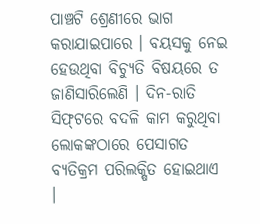ପାଞ୍ଚଟି ଶ୍ରେଣୀରେ ଭାଗ କରାଯାଇପାରେ । ବୟସକୁ ନେଇ ହେଉଥିବା ବିଚ୍ୟୁତି ବିଷୟରେ ତ ଜାଣିସାରିଲେଣି । ଦିନ-ରାତି ସିଫ୍‌ଟରେ ବଦଳି କାମ କରୁଥିବା ଲୋକଙ୍କଠାରେ ପେସାଗତ ବ୍ୟତିକ୍ରମ ପରିଲକ୍ଷିତ ହୋଇଥାଏ ।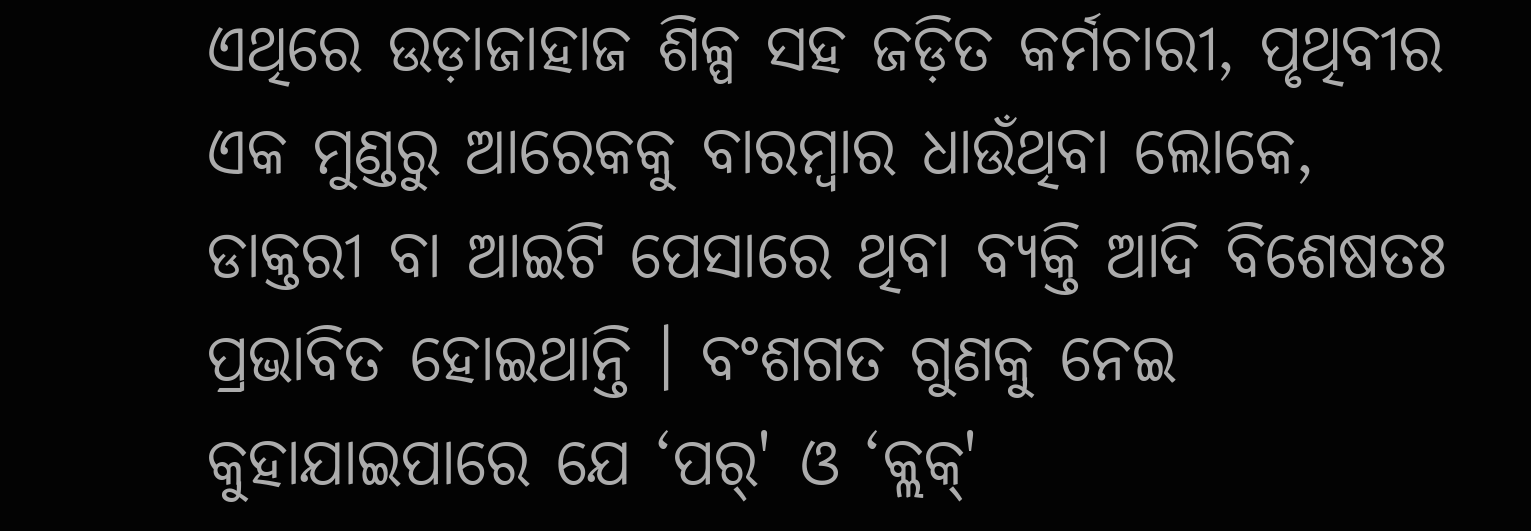ଏଥିରେ ଉଡ଼ାଜାହାଜ ଶିଳ୍ପ ସହ ଜଡ଼ିତ କର୍ମଚାରୀ, ପୃଥିବୀର ଏକ ମୁଣ୍ଡରୁ ଆରେକକୁ ବାରମ୍ବାର ଧାଉଁଥିବା ଲୋକେ, ଡାକ୍ତରୀ ବା ଆଇଟି ପେସାରେ ଥିବା ବ୍ୟକ୍ତି ଆଦି ବିଶେଷତଃ ପ୍ରଭାବିତ ହୋଇଥାନ୍ତି । ବଂଶଗତ ଗୁଣକୁ ନେଇ କୁହାଯାଇପାରେ ଯେ ‘ପର୍‌' ଓ ‘କ୍ଲକ୍‌'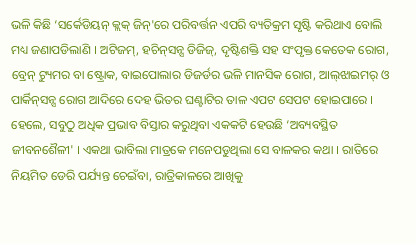ଭଳି କିଛି ‘ସର୍କେଡିୟନ୍‌ କ୍ଲକ୍‌ ଜିନ୍‌'ରେ ପରିବର୍ତ୍ତନ ଏପରି ବ୍ୟତିକ୍ରମ ସୃଷ୍ଟି କରିଥାଏ ବୋଲି ମଧ୍ୟ ଜଣାପଡିଲାଣି । ଅଟିଜମ୍‌, ହଚିନ୍‌ସନ୍ସ ଡିଜିଜ୍‌, ଦୃଷ୍ଟିଶକ୍ତି ସହ ସଂପୃକ୍ତ କେତେକ ରୋଗ, ବ୍ରେନ୍‌ ଟ୍ୟୁମର ବା ଷ୍ଟ୍ରୋକ, ବାଇପୋଲାର ଡିଜର୍ଡର ଭଳି ମାନସିକ ରୋଗ, ଆଲ୍‌ଝାଇମର୍‌ ଓ ପାର୍କିନ୍‌ସନ୍ସ ରୋଗ ଆଦିରେ ଦେହ ଭିତର ଘଣ୍ଟାଟିର ତାଳ ଏପଟ ସେପଟ ହୋଇପାରେ । ହେଲେ, ସବୁଠୁ ଅଧିକ ପ୍ରଭାବ ବିସ୍ତାର କରୁଥିବା ଏକକଟି ହେଉଛି ‘ଅବ୍ୟବସ୍ଥିତ ଜୀବନଶୈଳୀ' । ଏକଥା ଭାବିଲା ମାତ୍ରକେ ମନେପଡୁଥିଲା ସେ ବାଳକର କଥା । ରାତିରେ ନିୟମିତ ଡେରି ପର୍ଯ୍ୟନ୍ତ ଚେଇଁବା, ରାତ୍ରିକାଳରେ ଆଖିକୁ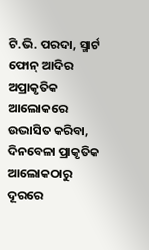ଟି.ଭି. ପରଦା, ସ୍ମାର୍ଟ ଫୋନ୍‌ ଆଦିର ଅପ୍ରାକୃତିକ ଆଲୋକରେ ଉଦ୍ଭାସିତ କରିବା, ଦିନବେଳା ପ୍ରାକୃତିକ ଆଲୋକଠାରୁ ଦୂରରେ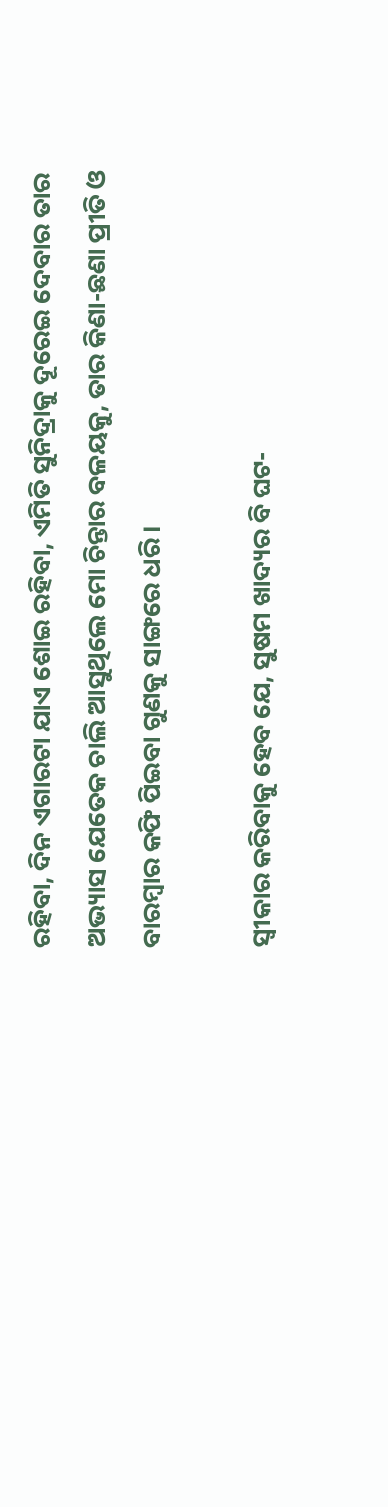ରହିବା, ଦିନ ଏଗାରଟା ଯାଏ ଶୋଇ ରହିବା, ଏମିତି ସୁନିଦ୍ରାକୁ ଦୂରେଇ ଦେବାର ତାର ଅଭ୍ୟାସ ଯେତେକ ଚାଲି ଆସୁଥିଲେ ମୋ ଚିନ୍ତାର ବଳୟକୁ, ତାର କିଣା-ଛଣା ପ୍ରୀତି ଓ ବାରମ୍ବାର କଫି ପିଇବା ଗୁଣକୁ ସାଙ୍ଗରେ ଧରି ।

ସ୍ୱୀକାର କରିବାକୁ ହେବ ଯେ, ସୁଷମ ଖାଦ୍ୟର ବି ଘଟ-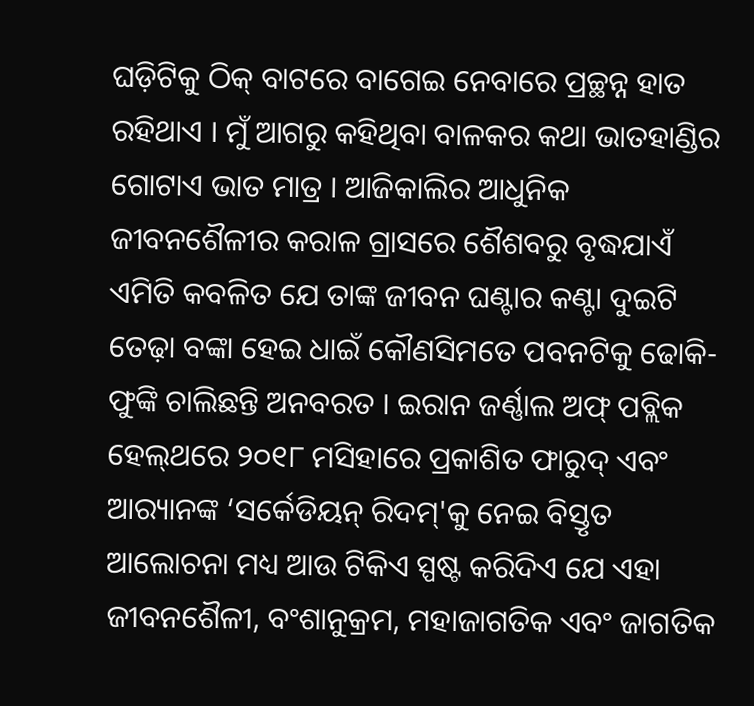ଘଡ଼ିଟିକୁ ଠିକ୍‌ ବାଟରେ ବାଗେଇ ନେବାରେ ପ୍ରଚ୍ଛନ୍ନ ହାତ ରହିଥାଏ । ମୁଁ ଆଗରୁ କହିଥିବା ବାଳକର କଥା ଭାତହାଣ୍ଡିର ଗୋଟାଏ ଭାତ ମାତ୍ର । ଆଜିକାଲିର ଆଧୁନିକ ଜୀବନଶୈଳୀର କରାଳ ଗ୍ରାସରେ ଶୈଶବରୁ ବୃଦ୍ଧଯାଏଁ ଏମିତି କବଳିତ ଯେ ତାଙ୍କ ଜୀବନ ଘଣ୍ଟାର କଣ୍ଟା ଦୁଇଟି ତେଢ଼ା ବଙ୍କା ହେଇ ଧାଇଁ କୌଣସିମତେ ପବନଟିକୁ ଢୋକି-ଫୁଙ୍କି ଚାଲିଛନ୍ତି ଅନବରତ । ଇରାନ ଜର୍ଣ୍ଣାଲ ଅଫ୍‌ ପବ୍ଲିକ ହେଲ୍‌ଥରେ ୨୦୧୮ ମସିହାରେ ପ୍ରକାଶିତ ଫାରୁଦ୍‌ ଏବଂ ଆର‌୍ୟାନଙ୍କ ‘ସର୍କେଡିୟନ୍‌ ରିଦମ୍‌'କୁ ନେଇ ବିସ୍ତୃତ ଆଲୋଚନା ମଧ୍ୟ ଆଉ ଟିକିଏ ସ୍ପଷ୍ଟ କରିଦିଏ ଯେ ଏହା ଜୀବନଶୈଳୀ, ବଂଶାନୁକ୍ରମ, ମହାଜାଗତିକ ଏବଂ ଜାଗତିକ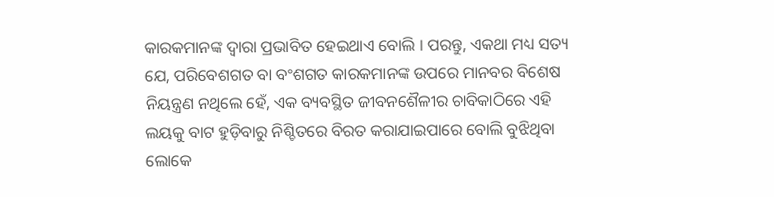କାରକମାନଙ୍କ ଦ୍ୱାରା ପ୍ରଭାବିତ ହେଇଥାଏ ବୋଲି । ପରନ୍ତୁ, ଏକଥା ମଧ୍ୟ ସତ୍ୟ ଯେ, ପରିବେଶଗତ ବା ବଂଶଗତ କାରକମାନଙ୍କ ଉପରେ ମାନବର ବିଶେଷ ନିୟନ୍ତ୍ରଣ ନଥିଲେ ହେଁ, ଏକ ବ୍ୟବସ୍ଥିତ ଜୀବନଶୈଳୀର ଚାବିକାଠିରେ ଏହି ଲୟକୁ ବାଟ ହୁଡ଼ିବାରୁ ନିଶ୍ଚିତରେ ବିରତ କରାଯାଇପାରେ ବୋଲି ବୁଝିଥିବା ଲୋକେ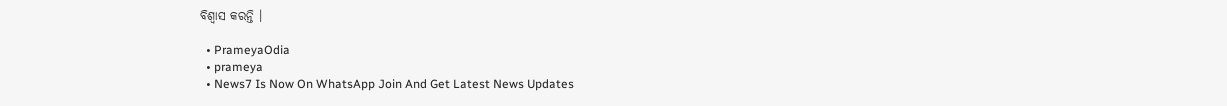ବିଶ୍ୱାସ କରନ୍ତି ।

  • PrameyaOdia
  • prameya
  • News7 Is Now On WhatsApp Join And Get Latest News Updates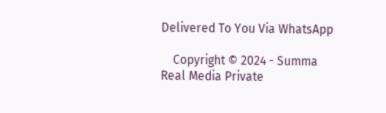Delivered To You Via WhatsApp

    Copyright © 2024 - Summa Real Media Private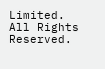Limited. All Rights Reserved.